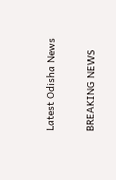Latest Odisha News

BREAKING NEWS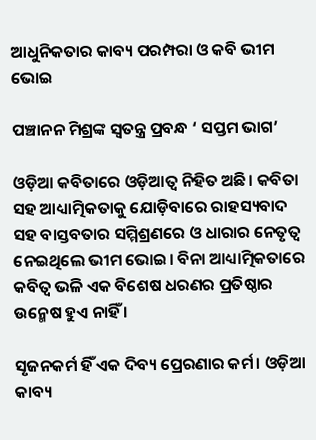ଆଧୁନିକତାର କାବ୍ୟ ପରମ୍ପରା ଓ କବି ଭୀମ ଭୋଇ

ପଞ୍ଚାନନ ମିଶ୍ରଙ୍କ ସ୍ୱତନ୍ତ୍ର ପ୍ରବନ୍ଧ ‘ ସପ୍ତମ ଭାଗ’

ଓଡ଼ିଆ କବିତାରେ ଓଡ଼ିଆତ୍ୱ ନିହିତ ଅଛି। କବିତା ସହ ଆଧ୍ୟାତ୍ମିକତାକୁ ଯୋଡ଼ିବାରେ ରାହସ୍ୟବାଦ ସହ ବାସ୍ତବତାର ସମ୍ମିଶ୍ରଣରେ ଓ ଧାରାର ନେତୃତ୍ୱ ନେଇଥିଲେ ଭୀମ ଭୋଇ। ବିନା ଆଧ୍ୟାତ୍ମିକତାରେ କବିତ୍ୱ ଭଳି ଏକ ବିଶେଷ ଧରଣର ପ୍ରତିଷ୍ଠାର ଉନ୍ମେଷ ହୁଏ ନାହିଁ ।

ସୃଜନକର୍ମ ହିଁ ଏକ ଦିବ୍ୟ ପ୍ରେରଣାର କର୍ମ। ଓଡ଼ିଆ କାବ୍ୟ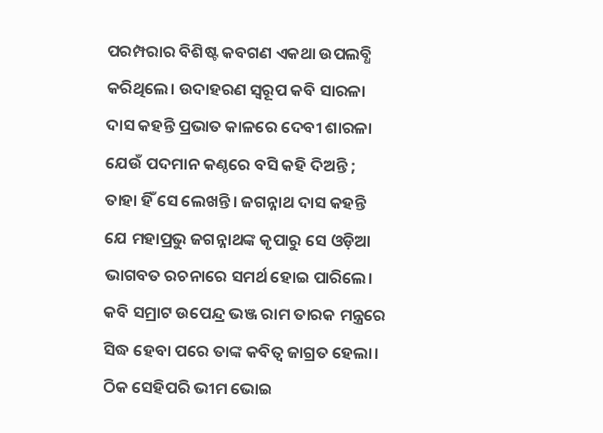ପରମ୍ପରାର ବିଶିଷ୍ଟ କବଗଣ ଏକଥା ଉପଲବ୍ଧି କରିଥିଲେ। ଉଦାହରଣ ସ୍ୱରୂପ କବି ସାରଳା ଦାସ କହନ୍ତି ପ୍ରଭାତ କାଳରେ ଦେବୀ ଶାରଳା ଯେଉଁ ପଦମାନ କଣ୍ଠରେ ବସି କହି ଦିଅନ୍ତି ; ତାହା ହିଁ ସେ ଲେଖନ୍ତି। ଜଗନ୍ନାଥ ଦାସ କହନ୍ତି ଯେ ମହାପ୍ରଭୁ ଜଗନ୍ନାଥଙ୍କ କୃପାରୁ ସେ ଓଡ଼ିଆ ଭାଗବତ ରଚନାରେ ସମର୍ଥ ହୋଇ ପାରିଲେ। କବି ସମ୍ରାଟ ଉପେନ୍ଦ୍ର ଭଞ୍ଜ ରାମ ତାରକ ମନ୍ତ୍ରରେ ସିଦ୍ଧ ହେବା ପରେ ତାଙ୍କ କବିତ୍ୱ ଜାଗ୍ରତ ହେଲା। ଠିକ ସେହିପରି ଭୀମ ଭୋଇ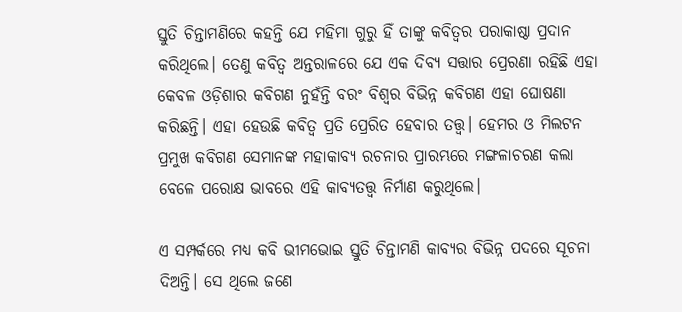ସ୍ତୁତି ଚିନ୍ତାମଣିରେ କହନ୍ତି ଯେ ମହିମା ଗୁରୁ ହିଁ ତାଙ୍କୁ କବିତ୍ୱର ପରାକାଷ୍ଠା ପ୍ରଦାନ କରିଥିଲେ। ତେଣୁ କବିତ୍ୱ ଅନ୍ତରାଳରେ ଯେ ଏକ ଦିବ୍ୟ ସତ୍ତାର ପ୍ରେରଣା ରହିଛି ଏହା କେବଳ ଓଡ଼ିଶାର କବିଗଣ ନୁହଁନ୍ତି ବରଂ ବିଶ୍ୱର ବିଭିନ୍ନ କବିଗଣ ଏହା ଘୋଷଣା କରିଛନ୍ତି। ଏହା ହେଉଛି କବିତ୍ୱ ପ୍ରତି ପ୍ରେରିତ ହେବାର ତତ୍ତ୍ୱ। ହେମର ଓ ମିଲଟନ ପ୍ରମୁଖ କବିଗଣ ସେମାନଙ୍କ ମହାକାବ୍ୟ ରଚନାର ପ୍ରାରମ୍ଭରେ ମଙ୍ଗଳାଚରଣ କଲା ବେଳେ ପରୋକ୍ଷ ଭାବରେ ଏହି କାବ୍ୟତତ୍ତ୍ୱ ନିର୍ମାଣ କରୁଥିଲେ।

ଏ ସମ୍ପର୍କରେ ମଧ୍ୟ କବି ଭୀମଭୋଇ ସ୍ତୁତି ଚିନ୍ତାମଣି କାବ୍ୟର ବିଭିନ୍ନ ପଦରେ ସୂଚନା ଦିଅନ୍ତି। ସେ ଥିଲେ ଜଣେ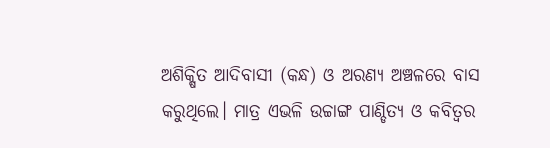ଅଶିକ୍ଷିତ ଆଦିବାସୀ (କନ୍ଧ) ଓ ଅରଣ୍ୟ ଅଞ୍ଚଳରେ ବାସ କରୁଥିଲେ। ମାତ୍ର ଏଭଳି ଉଚ୍ଚାଙ୍ଗ ପାଣ୍ଡିତ୍ୟ ଓ କବିତ୍ୱର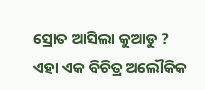ସ୍ରୋତ ଆସିଲା କୁଆଡୁ ? ଏହା ଏକ ବିଚିତ୍ର ଅଲୌକିକ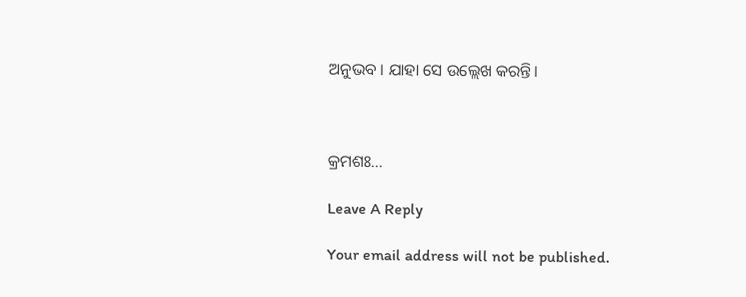ଅନୁଭବ । ଯାହା ସେ ଉଲ୍ଲେଖ କରନ୍ତି।



କ୍ରମଶଃ…

Leave A Reply

Your email address will not be published.